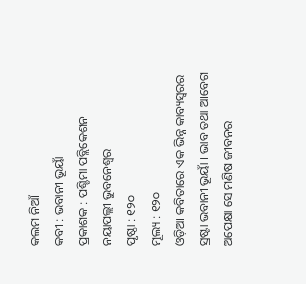କଲମ ନିଆଁ
କବୀ : ଭବାନୀ ଭୂୟାଁ
ପ୍ରକାଶକ : ପଶ୍ଚିମା ପବ୍ଲିକେଶନ
ନୟାପଲ୍ଲୀ ଭୁବନେଶ୍ୱର
ପୃଷ୍ଠା : ୧୨୦
ମୂଲ୍ୟ : ୧୨୦
ଓଡ଼ିଆ କବିତାରେ ଏକ ଭିନ୍ନ କାବ୍ୟସ୍ବରର ସ୍ରଷ୍ଟା ଭବାନୀ ଭୂୟାଁ । ଭାବ ତଥା ଆବେଗ ଅପେକ୍ଷା ସେ ମଣିଷ ଜୀବନର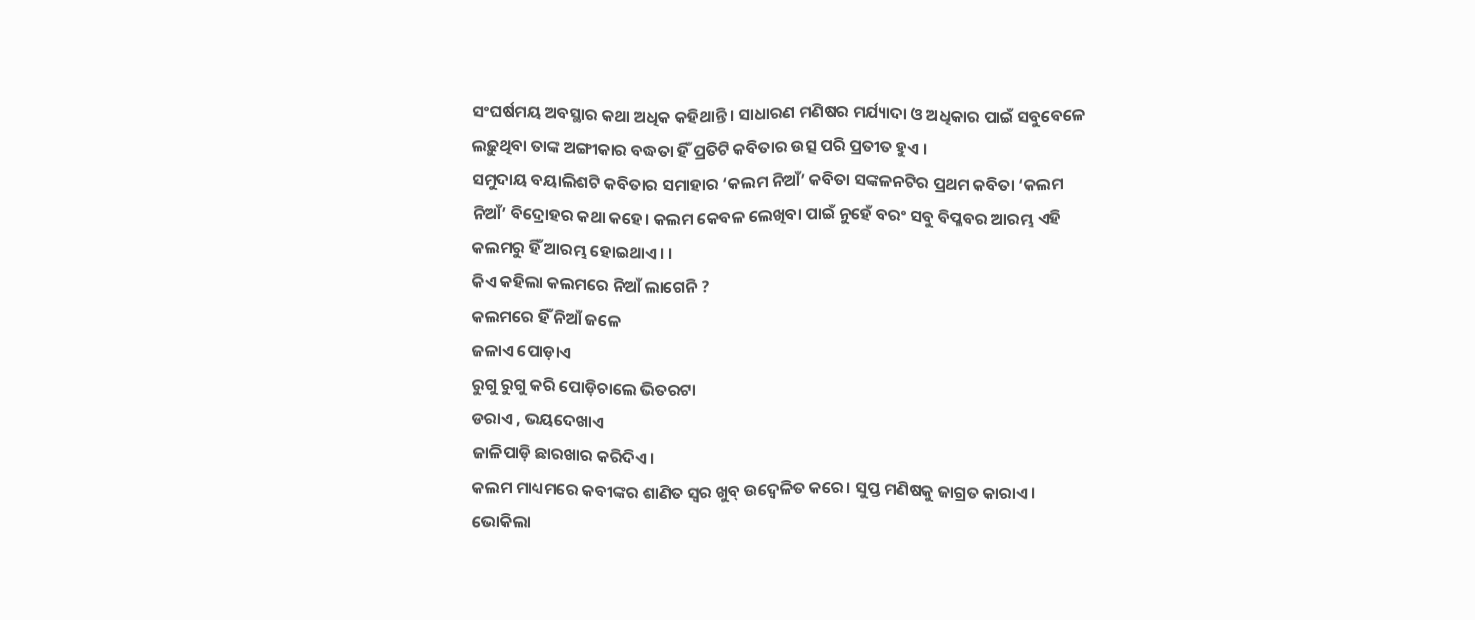ସଂଘର୍ଷମୟ ଅବସ୍ଥାର କଥା ଅଧିକ କହିଥାନ୍ତି। ସାଧାରଣ ମଣିଷର ମର୍ଯ୍ୟାଦା ଓ ଅଧିକାର ପାଇଁ ସବୁବେଳେ ଲଢ଼ୁଥିବା ତାଙ୍କ ଅଙ୍ଗୀକାର ବଦ୍ଧତା ହିଁ ପ୍ରତିଟି କବିତାର ଉତ୍ସ ପରି ପ୍ରତୀତ ହୁଏ ।
ସମୁଦାୟ ବୟାଲିଶଟି କବିତାର ସମାହାର ‘କଲମ ନିଆଁ’ କବିତା ସଙ୍କଳନଟିର ପ୍ରଥମ କବିତା ‘କଲମ ନିଆଁ’ ବିଦ୍ରୋହର କଥା କହେ। କଲମ କେବଳ ଲେଖିବା ପାଇଁ ନୁହେଁ ବରଂ ସବୁ ବିପ୍ଳବର ଆରମ୍ଭ ଏହି କଲମରୁ ହିଁ ଆରମ୍ଭ ହୋଇଥାଏ। ।
କିଏ କହିଲା କଲମରେ ନିଆଁ ଲାଗେନି ?
କଲମରେ ହିଁ ନିଆଁ ଜଳେ
ଜଳାଏ ପୋଡ଼ାଏ
ରୁଗୁ ରୁଗୁ କରି ପୋଡ଼ିଚାଲେ ଭିତରଟା
ଡରାଏ , ଭୟଦେଖାଏ
ଜାଳିପାଡ଼ି ଛାରଖାର କରିଦିଏ।
କଲମ ମାଧ୍ୟମରେ କବୀଙ୍କର ଶାଣିତ ସ୍ୱର ଖୁବ୍ ଉଦ୍ବେଳିତ କରେ। ସୁପ୍ତ ମଣିଷକୁ ଜାଗ୍ରତ କାରାଏ। ଭୋକିଲା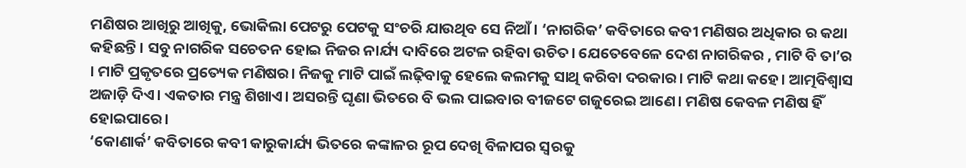ମଣିଷର ଆଖିରୁ ଆଖିକୁ, ଭୋକିଲା ପେଟରୁ ପେଟକୁ ସଂଚରି ଯାଉଥିବ ସେ ନିଆଁ। ‘ନାଗରିକ’ କବିତାରେ କବୀ ମଣିଷର ଅଧିକାର ର କଥା କହିଛନ୍ତି। ସବୁ ନାଗରିକ ସଚେତନ ହୋଇ ନିଜର ନାର୍ଯ୍ୟ ଦାବିରେ ଅଟଳ ରହିବା ଉଚିତ। ଯେତେବେଳେ ଦେଶ ନାଗରିକର , ମାଟି ବି ତା’ର । ମାଟି ପ୍ରକୃତରେ ପ୍ରତ୍ୟେକ ମଣିଷର। ନିଜକୁ ମାଟି ପାଇଁ ଲଢ଼ିବାକୁ ହେଲେ କଲମକୁ ସାଥି କରିବା ଦରକାର। ମାଟି କଥା କହେ। ଆତ୍ମବିଶ୍ବାସ ଅଜାଡ଼ି ଦିଏ। ଏକତାର ମନ୍ତ୍ର ଶିଖାଏ। ଅସରନ୍ତି ଘୃଣା ଭିତରେ ବି ଭଲ ପାଇବାର ବୀଜଟେ ଗଜୁରେଇ ଆଣେ। ମଣିଷ କେବଳ ମଣିଷ ହିଁ ହୋଇପାରେ।
‘କୋଣାର୍କ’ କବିତାରେ କବୀ କାରୁକାର୍ଯ୍ୟ ଭିତରେ କଙ୍କାଳର ରୂପ ଦେଖି ବିଳାପର ସ୍ୱରକୁ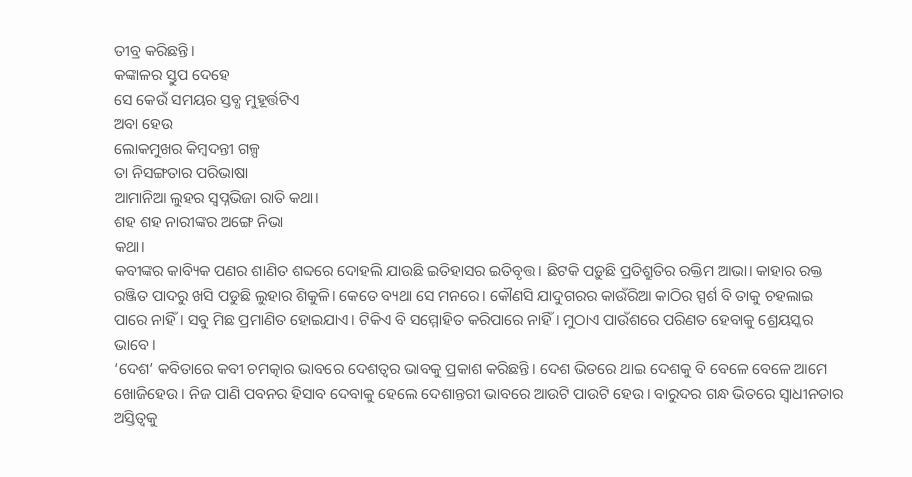ତୀବ୍ର କରିଛନ୍ତି।
କଙ୍କାଳର ସ୍ତୁପ ଦେହେ
ସେ କେଉଁ ସମୟର ସ୍ତବ୍ଧ ମୁହୂର୍ତ୍ତଟିଏ
ଅବା ହେଉ
ଲୋକମୁଖର କିମ୍ବଦନ୍ତୀ ଗଳ୍ପ
ତା ନିସଙ୍ଗତାର ପରିଭାଷା
ଆମାନିଆ ଲୁହର ସ୍ୱପ୍ନଭିଜା ରାତି କଥା।
ଶହ ଶହ ନାରୀଙ୍କର ଅଙ୍ଗେ ନିଭା
କଥା।
କବୀଙ୍କର କାବ୍ୟିକ ପଣର ଶାଣିତ ଶବ୍ଦରେ ଦୋହଲି ଯାଉଛି ଇତିହାସର ଇତିବୃତ୍ତ। ଛିଟକି ପଡ଼ୁଛି ପ୍ରତିଶ୍ରୁତିର ରକ୍ତିମ ଆଭା। କାହାର ରକ୍ତ ରଞ୍ଜିତ ପାଦରୁ ଖସି ପଡୁଛି ଲୁହାର ଶିକୁଳି। କେତେ ବ୍ୟଥା ସେ ମନରେ। କୌଣସି ଯାଦୁଗରର କାଉଁରିଆ କାଠିର ସ୍ପର୍ଶ ବି ତାକୁ ଚହଲାଇ ପାରେ ନାହିଁ। ସବୁ ମିଛ ପ୍ରମାଣିତ ହୋଇଯାଏ। ଟିକିଏ ବି ସମ୍ମୋହିତ କରିପାରେ ନାହିଁ। ମୁଠାଏ ପାଉଁଶରେ ପରିଣତ ହେବାକୁ ଶ୍ରେୟସ୍କର ଭାବେ।
‘ଦେଶ’ କବିତାରେ କବୀ ଚମତ୍କାର ଭାବରେ ଦେଶତ୍ୱର ଭାବକୁ ପ୍ରକାଶ କରିଛନ୍ତି। ଦେଶ ଭିତରେ ଥାଇ ଦେଶକୁ ବି ବେଳେ ବେଳେ ଆମେ ଖୋଜିହେଉ। ନିଜ ପାଣି ପବନର ହିସାବ ଦେବାକୁ ହେଲେ ଦେଶାନ୍ତରୀ ଭାବରେ ଆଉଟି ପାଉଟି ହେଉ। ବାରୁଦର ଗନ୍ଧ ଭିତରେ ସ୍ୱାଧୀନତାର ଅସ୍ତିତ୍ୱକୁ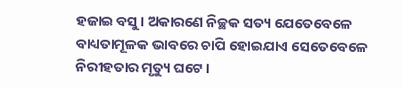ହଜାଇ ବସୁ। ଅକାରଣେ ନିଚ୍ଛକ ସତ୍ୟ ଯେତେବେଳେ ବାଧ୍ୟତାମୂଳକ ଭାବରେ ଚାପି ହୋଇଯାଏ ସେତେବେଳେ ନିରୀହତାର ମୃତ୍ୟୁ ଘଟେ।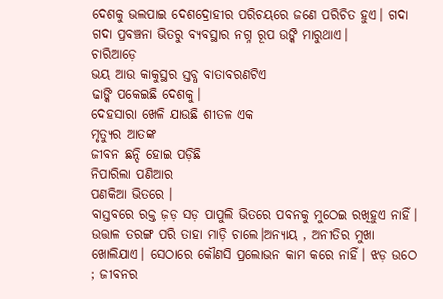ଦେଶକୁ ଭଲପାଇ ଦେଶଦ୍ରୋହୀର ପରିଚୟରେ ଜଣେ ପରିଚିତ ହୁଏ। ଗଦା ଗଦା ପ୍ରବଞ୍ଚନା ଭିତରୁ ବ୍ୟବସ୍ଥାର ନଗ୍ନ ରୂପ ଉଙ୍କି ମାରୁଥାଏ।
ଚାରିଆଡ଼େ
ଭୟ ଆଉ କାକୁସ୍ଥର ସ୍ତବ୍ଧ ବାତାବରଣଟିଏ
ଢାଙ୍କି ପକେଇଛି ଦେଶକୁ।
ଦେହସାରା ଖେଳି ଯାଉଛି ଶୀତଳ ଏକ
ମୃତ୍ୟୁର ଆତଙ୍କ
ଜୀବନ ଛନ୍ଦି ହୋଇ ପଡ଼ିଛି
ନିପାରିଲା ପଣିଆର
ପଣକିଆ ଭିତରେ ।
ବାସ୍ତବରେ ରକ୍ତ ଜ଼ଡ଼ ସଡ଼ ପାପୁଲି ଭିତରେ ପବନକୁ ମୁଠେଇ ରଖିହୁଏ ନାହିଁ। ଉତ୍ତାଳ ତରଙ୍ଗ ପରି ତାହା ମାଡ଼ି ଚାଲେ।ଅନ୍ୟାୟ , ଅନୀତିର ମୁଖା ଖୋଲିଯାଏ। ସେଠାରେ କୌଣସି ପ୍ରଲୋଭନ କାମ କରେ ନାହିଁ। ଝଡ଼ ଉଠେ ; ଜୀବନର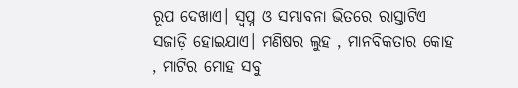ରୂପ ଦେଖାଏ। ସ୍ୱପ୍ନ ଓ ସମ୍ଭାବନା ଭିତରେ ରାସ୍ତାଟିଏ ସଜାଡ଼ି ହୋଇଯାଏ। ମଣିଷର ଲୁହ , ମାନବିକତାର କୋହ , ମାଟିର ମୋହ ସବୁ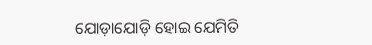ଯୋଡ଼ାଯୋଡ଼ି ହୋଇ ଯେମିତି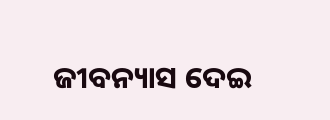ଜୀବନ୍ୟାସ ଦେଇ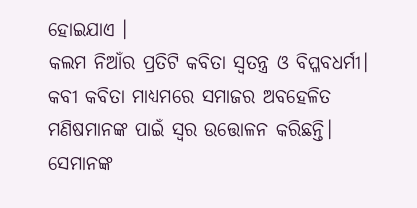ହୋଇଯାଏ ।
କଲମ ନିଆଁର ପ୍ରତିଟି କବିତା ସ୍ୱତନ୍ତ୍ର ଓ ବିପ୍ଳବଧର୍ମୀ। କବୀ କବିତା ମାଧ୍ୟମରେ ସମାଜର ଅବହେଳିତ ମଣିଷମାନଙ୍କ ପାଇଁ ସ୍ୱର ଉତ୍ତୋଳନ କରିଛନ୍ତି। ସେମାନଙ୍କ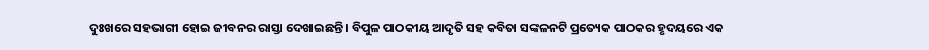ଦୁଃଖରେ ସହଭାଗୀ ହୋଇ ଜୀବନର ରାସ୍ତା ଦେଖାଇଛନ୍ତି । ବିପୁଳ ପାଠକୀୟ ଆଦୃତି ସହ କବିତା ସଙ୍କଳନଟି ପ୍ରତ୍ୟେକ ପାଠକର ହୃଦୟରେ ଏକ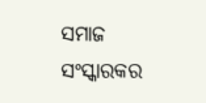ସମାଜ ସଂସ୍କାରକର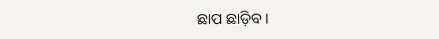ଛାପ ଛାଡ଼ିବ ।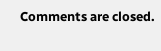Comments are closed.